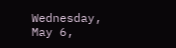Wednesday, May 6,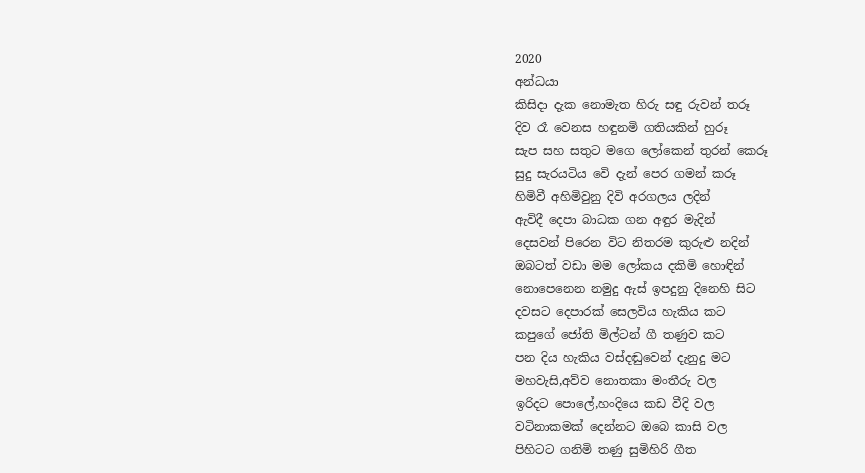2020
අන්ධයා
කිසිදා දැක නොමැත හිරු සඳු රුවන් තරූ
දිව රෑ වෙනස හඳුනමි ගතියකින් හුරූ
සැප සහ සතුට මගෙ ලෝකෙන් තුරන් කෙරූ
සුදු සැරයටිය වෙි දැන් පෙර ගමන් කරූ
හිමිවී අහිමිවුනු දිවි අරගලය ලදින්
ඇවිදී දෙපා බාධක ගන අඳුර මැදින්
දෙසවන් පිරෙන විට නිතරම කුරුළු නදින්
ඔබටත් වඩා මම ලෝකය දකිමි හොඳින්
නොපෙනෙන නමුදු ඇස් ඉපදුනු දිනෙහි සිට
දවසට දෙපාරක් සෙලවිය හැකිය කට
කපුගේ ජෝති මිල්ටන් ගී තණුව කට
පන දිය හැකිය වස්දඬුවෙන් දැනුදු මට
මහවැසි,අව්ව නොතකා මංතීරු වල
ඉරිදට පොලේ,හංදියෙ කඩ වීදි වල
වටිනාකමක් දෙන්නට ඔබෙ කාසි වල
පිහිටට ගනිමි තණු සුමිහිරි ගීත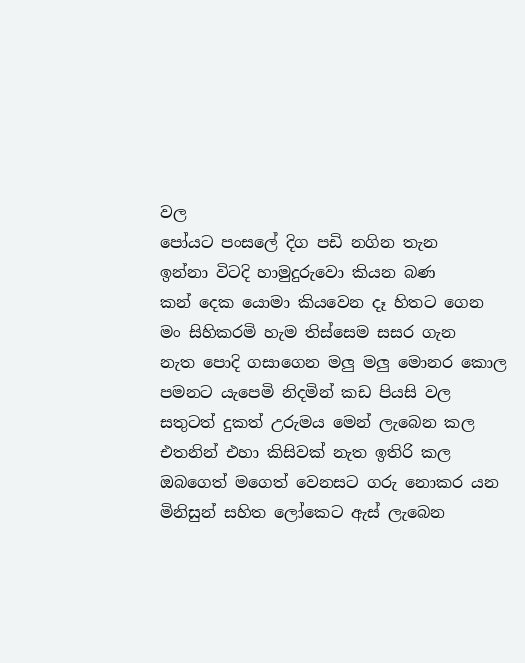වල
පෝයට පංසලේ දිග පඩි නගින තැන
ඉන්නා විටදි හාමුදුරුවො කියන බණ
කන් දෙක යොමා කියවෙන දෑ හිතට ගෙන
මං සිහිකරමි හැම තිස්සෙම සසර ගැන
නැත පොදි ගසාගෙන මලු මලු මොනර කොල
පමනට යැපෙමි නිදමින් කඩ පියසි වල
සතුටත් දුකත් උරුමය මෙන් ලැබෙන කල
එතනින් එහා කිසිවක් නැත ඉතිරි කල
ඔබගෙත් මගෙත් වෙනසට ගරු නොකර යන
මිනිසුන් සහිත ලෝකෙට ඇස් ලැබෙන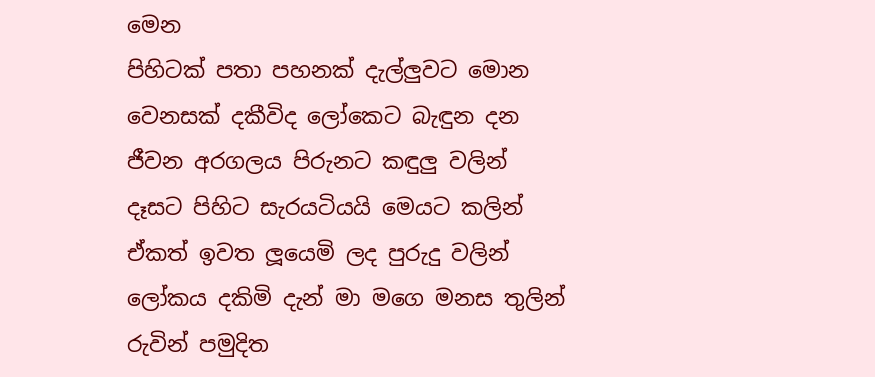මෙන
පිහිටක් පතා පහනක් දැල්ලුවට මොන
වෙනසක් දකීවිද ලෝකෙට බැඳුන දන
ජීවන අරගලය පිරුනට කඳුලු වලින්
දෑසට පිහිට සැරයටියයි මෙයට කලින්
ඒකත් ඉවත ලූයෙමි ලද පුරුදු වලින්
ලෝකය දකිමි දැන් මා මගෙ මනස තුලින්
රුවින් පමුදිත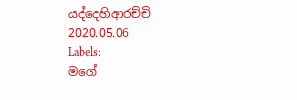යද්දෙහිආරච්චි
2020.05.06
Labels:
මගේ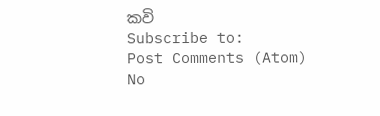කවි
Subscribe to:
Post Comments (Atom)
No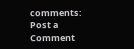comments:
Post a Comment